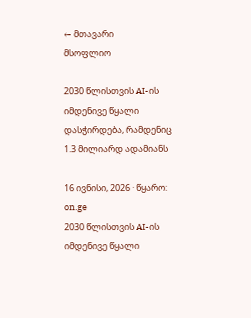← მთავარი
მსოფლიო

2030 წლისთვის AI-ის იმდენივე წყალი დასჭირდება, რამდენიც 1.3 მილიარდ ადამიანს

16 ივნისი, 2026 · წყარო: on.ge
2030 წლისთვის AI-ის იმდენივე წყალი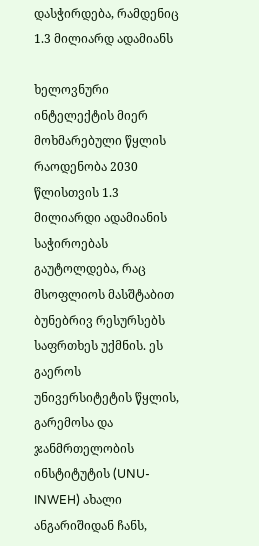დასჭირდება, რამდენიც 1.3 მილიარდ ადამიანს

ხელოვნური ინტელექტის მიერ მოხმარებული წყლის რაოდენობა 2030 წლისთვის 1.3 მილიარდი ადამიანის საჭიროებას გაუტოლდება, რაც მსოფლიოს მასშტაბით ბუნებრივ რესურსებს საფრთხეს უქმნის. ეს გაეროს უნივერსიტეტის წყლის, გარემოსა და ჯანმრთელობის ინსტიტუტის (UNU-INWEH) ახალი ანგარიშიდან ჩანს,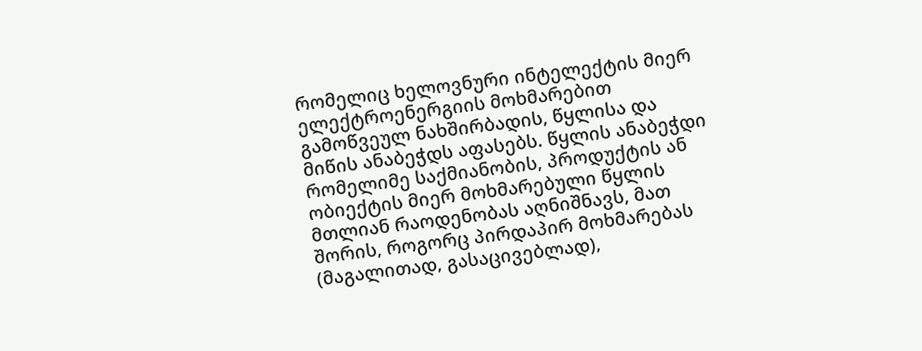რომელიც ხელოვნური ინტელექტის მიერ ელექტროენერგიის მოხმარებით გამოწვეულ ნახშირბადის, წყლისა და მიწის ანაბეჭდს აფასებს. წყლის ანაბეჭდი რომელიმე საქმიანობის, პროდუქტის ან ობიექტის მიერ მოხმარებული წყლის მთლიან რაოდენობას აღნიშნავს, მათ შორის, როგორც პირდაპირ მოხმარებას (მაგალითად, გასაცივებლად),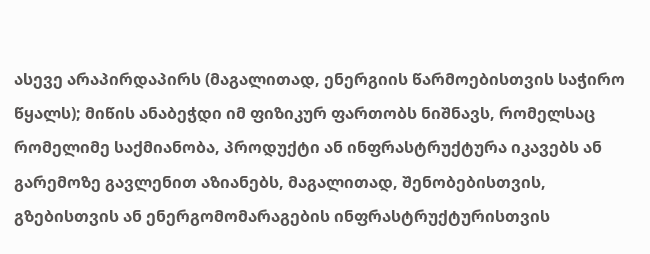ასევე არაპირდაპირს (მაგალითად, ენერგიის წარმოებისთვის საჭირო წყალს); მიწის ანაბეჭდი იმ ფიზიკურ ფართობს ნიშნავს, რომელსაც რომელიმე საქმიანობა, პროდუქტი ან ინფრასტრუქტურა იკავებს ან გარემოზე გავლენით აზიანებს, მაგალითად, შენობებისთვის, გზებისთვის ან ენერგომომარაგების ინფრასტრუქტურისთვის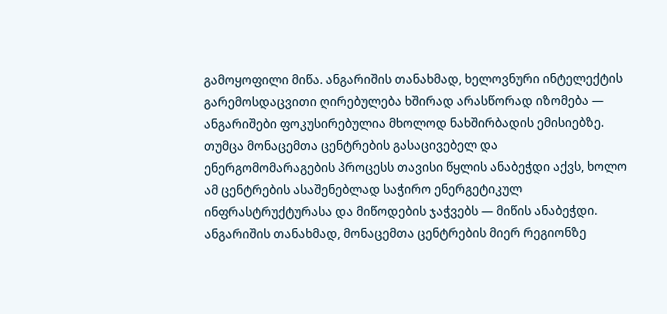გამოყოფილი მიწა. ანგარიშის თანახმად, ხელოვნური ინტელექტის გარემოსდაცვითი ღირებულება ხშირად არასწორად იზომება — ანგარიშები ფოკუსირებულია მხოლოდ ნახშირბადის ემისიებზე. თუმცა მონაცემთა ცენტრების გასაცივებელ და ენერგომომარაგების პროცესს თავისი წყლის ანაბეჭდი აქვს, ხოლო ამ ცენტრების ასაშენებლად საჭირო ენერგეტიკულ ინფრასტრუქტურასა და მიწოდების ჯაჭვებს — მიწის ანაბეჭდი. ანგარიშის თანახმად, მონაცემთა ცენტრების მიერ რეგიონზე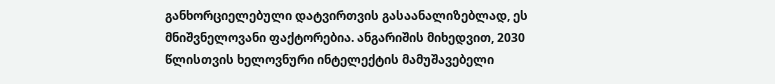განხორციელებული დატვირთვის გასაანალიზებლად, ეს მნიშვნელოვანი ფაქტორებია. ანგარიშის მიხედვით, 2030 წლისთვის ხელოვნური ინტელექტის მამუშავებელი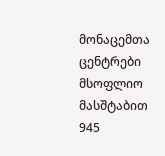მონაცემთა ცენტრები მსოფლიო მასშტაბით 945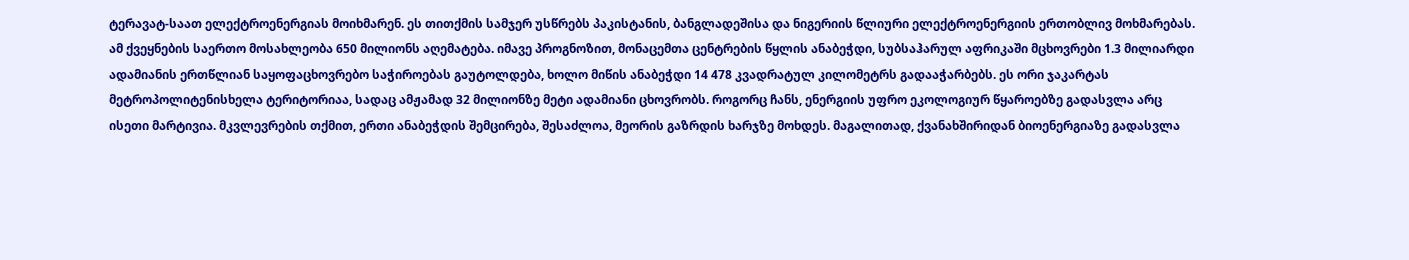ტერავატ-საათ ელექტროენერგიას მოიხმარენ. ეს თითქმის სამჯერ უსწრებს პაკისტანის, ბანგლადეშისა და ნიგერიის წლიური ელექტროენერგიის ერთობლივ მოხმარებას. ამ ქვეყნების საერთო მოსახლეობა 650 მილიონს აღემატება. იმავე პროგნოზით, მონაცემთა ცენტრების წყლის ანაბეჭდი, სუბსაჰარულ აფრიკაში მცხოვრები 1.3 მილიარდი ადამიანის ერთწლიან საყოფაცხოვრებო საჭიროებას გაუტოლდება, ხოლო მიწის ანაბეჭდი 14 478 კვადრატულ კილომეტრს გადააჭარბებს. ეს ორი ჯაკარტას მეტროპოლიტენისხელა ტერიტორიაა, სადაც ამჟამად 32 მილიონზე მეტი ადამიანი ცხოვრობს. როგორც ჩანს, ენერგიის უფრო ეკოლოგიურ წყაროებზე გადასვლა არც ისეთი მარტივია. მკვლევრების თქმით, ერთი ანაბეჭდის შემცირება, შესაძლოა, მეორის გაზრდის ხარჯზე მოხდეს. მაგალითად, ქვანახშირიდან ბიოენერგიაზე გადასვლა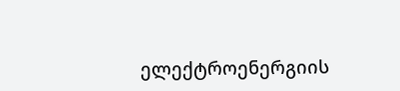ელექტროენერგიის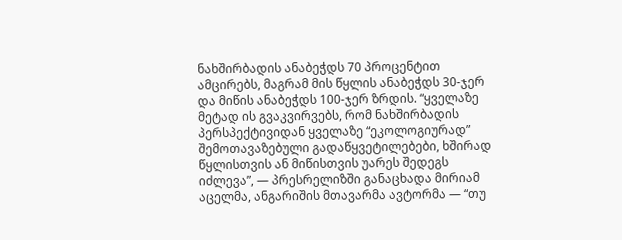ნახშირბადის ანაბეჭდს 70 პროცენტით ამცირებს, მაგრამ მის წყლის ანაბეჭდს 30-ჯერ და მიწის ანაბეჭდს 100-ჯერ ზრდის. “ყველაზე მეტად ის გვაკვირვებს, რომ ნახშირბადის პერსპექტივიდან ყველაზე “ეკოლოგიურად” შემოთავაზებული გადაწყვეტილებები, ხშირად წყლისთვის ან მიწისთვის უარეს შედეგს იძლევა”, — პრესრელიზში განაცხადა მირიამ აცელმა, ანგარიშის მთავარმა ავტორმა — “თუ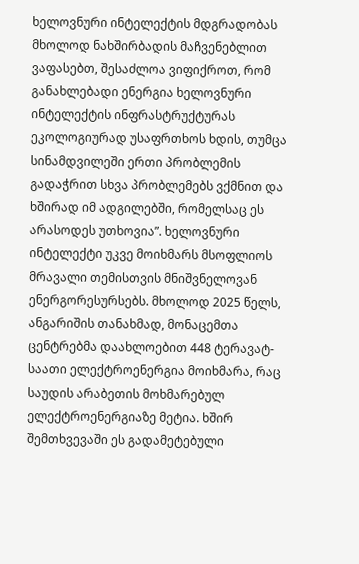ხელოვნური ინტელექტის მდგრადობას მხოლოდ ნახშირბადის მაჩვენებლით ვაფასებთ, შესაძლოა ვიფიქროთ, რომ განახლებადი ენერგია ხელოვნური ინტელექტის ინფრასტრუქტურას ეკოლოგიურად უსაფრთხოს ხდის, თუმცა სინამდვილეში ერთი პრობლემის გადაჭრით სხვა პრობლემებს ვქმნით და ხშირად იმ ადგილებში, რომელსაც ეს არასოდეს უთხოვია”. ხელოვნური ინტელექტი უკვე მოიხმარს მსოფლიოს მრავალი თემისთვის მნიშვნელოვან ენერგორესურსებს. მხოლოდ 2025 წელს, ანგარიშის თანახმად, მონაცემთა ცენტრებმა დაახლოებით 448 ტერავატ-საათი ელექტროენერგია მოიხმარა, რაც საუდის არაბეთის მოხმარებულ ელექტროენერგიაზე მეტია. ხშირ შემთხვევაში ეს გადამეტებული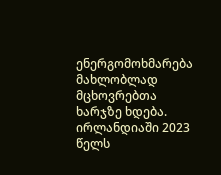ენერგომოხმარება მახლობლად მცხოვრებთა ხარჯზე ხდება. ირლანდიაში 2023 წელს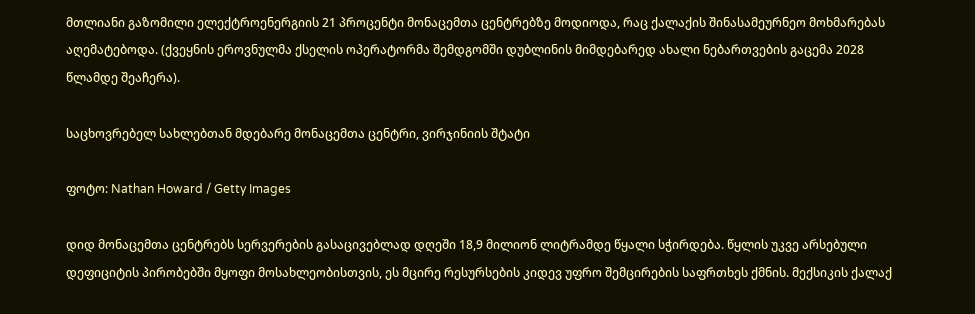მთლიანი გაზომილი ელექტროენერგიის 21 პროცენტი მონაცემთა ცენტრებზე მოდიოდა, რაც ქალაქის შინასამეურნეო მოხმარებას აღემატებოდა. (ქვეყნის ეროვნულმა ქსელის ოპერატორმა შემდგომში დუბლინის მიმდებარედ ახალი ნებართვების გაცემა 2028 წლამდე შეაჩერა).

საცხოვრებელ სახლებთან მდებარე მონაცემთა ცენტრი, ვირჯინიის შტატი

ფოტო: Nathan Howard / Getty Images

დიდ მონაცემთა ცენტრებს სერვერების გასაცივებლად დღეში 18,9 მილიონ ლიტრამდე წყალი სჭირდება. წყლის უკვე არსებული დეფიციტის პირობებში მყოფი მოსახლეობისთვის, ეს მცირე რესურსების კიდევ უფრო შემცირების საფრთხეს ქმნის. მექსიკის ქალაქ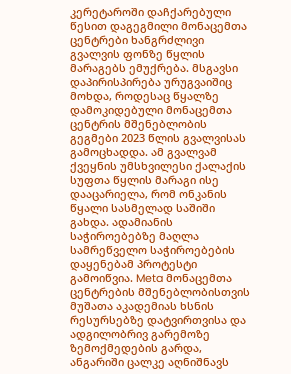კერეტაროში დაჩქარებული წესით დაგეგმილი მონაცემთა ცენტრები ხანგრძლივი გვალვის ფონზე წყლის მარაგებს ემუქრება. მსგავსი დაპირისპირება ურუგვაიშიც მოხდა, როდესაც წყალზე დამოკიდებული მონაცემთა ცენტრის მშენებლობის გეგმები 2023 წლის გვალვისას გამოცხადდა. ამ გვალვამ ქვეყნის უმსხვილესი ქალაქის სუფთა წყლის მარაგი ისე დააცარიელა, რომ ონკანის წყალი სასმელად საშიში გახდა. ადამიანის საჭიროებებზე მაღლა სამრეწველო საჭიროებების დაყენებამ პროტესტი გამოიწვია. Meta მონაცემთა ცენტრების მშენებლობისთვის მუშათა აკადემიას ხსნის რესურსებზე დატვირთვისა და ადგილობრივ გარემოზე ზემოქმედების გარდა, ანგარიში ცალკე აღნიშნავს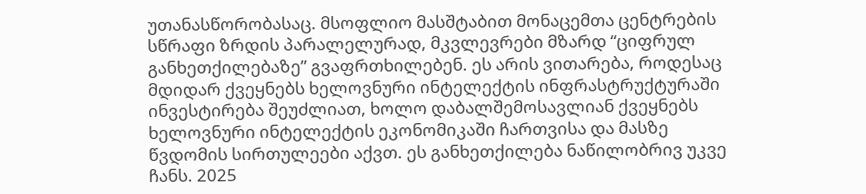უთანასწორობასაც. მსოფლიო მასშტაბით მონაცემთა ცენტრების სწრაფი ზრდის პარალელურად, მკვლევრები მზარდ “ციფრულ განხეთქილებაზე” გვაფრთხილებენ. ეს არის ვითარება, როდესაც მდიდარ ქვეყნებს ხელოვნური ინტელექტის ინფრასტრუქტურაში ინვესტირება შეუძლიათ, ხოლო დაბალშემოსავლიან ქვეყნებს ხელოვნური ინტელექტის ეკონომიკაში ჩართვისა და მასზე წვდომის სირთულეები აქვთ. ეს განხეთქილება ნაწილობრივ უკვე ჩანს. 2025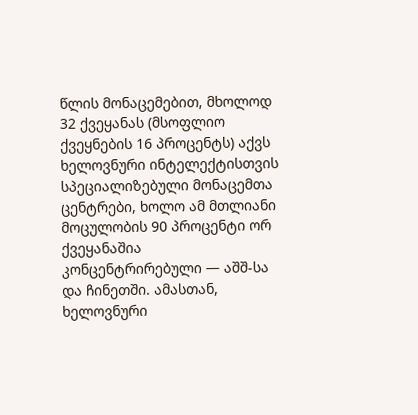წლის მონაცემებით, მხოლოდ 32 ქვეყანას (მსოფლიო ქვეყნების 16 პროცენტს) აქვს ხელოვნური ინტელექტისთვის სპეციალიზებული მონაცემთა ცენტრები, ხოლო ამ მთლიანი მოცულობის 90 პროცენტი ორ ქვეყანაშია კონცენტრირებული — აშშ-სა და ჩინეთში. ამასთან, ხელოვნური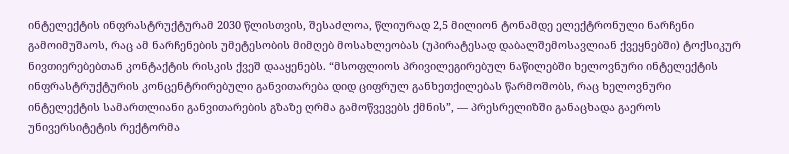ინტელექტის ინფრასტრუქტურამ 2030 წლისთვის, შესაძლოა, წლიურად 2,5 მილიონ ტონამდე ელექტრონული ნარჩენი გამოიმუშაოს, რაც ამ ნარჩენების უმეტესობის მიმღებ მოსახლეობას (უპირატესად დაბალშემოსავლიან ქვეყნებში) ტოქსიკურ ნივთიერებებთან კონტაქტის რისკის ქვეშ დააყენებს. “მსოფლიოს პრივილეგირებულ ნაწილებში ხელოვნური ინტელექტის ინფრასტრუქტურის კონცენტრირებული განვითარება დიდ ციფრულ განხეთქილებას წარმოშობს, რაც ხელოვნური ინტელექტის სამართლიანი განვითარების გზაზე ღრმა გამოწვევებს ქმნის”, — პრესრელიზში განაცხადა გაეროს უნივერსიტეტის რექტორმა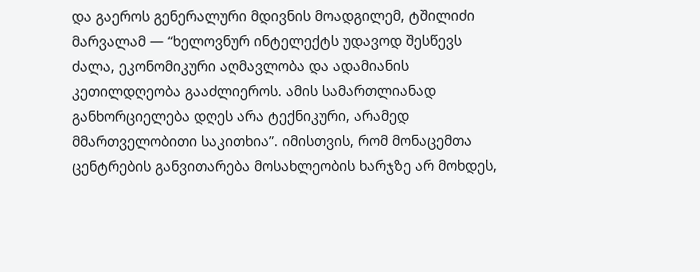და გაეროს გენერალური მდივნის მოადგილემ, ტშილიძი მარვალამ — “ხელოვნურ ინტელექტს უდავოდ შესწევს ძალა, ეკონომიკური აღმავლობა და ადამიანის კეთილდღეობა გააძლიეროს. ამის სამართლიანად განხორციელება დღეს არა ტექნიკური, არამედ მმართველობითი საკითხია”. იმისთვის, რომ მონაცემთა ცენტრების განვითარება მოსახლეობის ხარჯზე არ მოხდეს,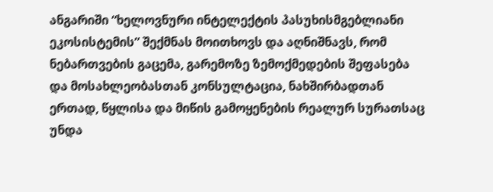ანგარიში “ხელოვნური ინტელექტის პასუხისმგებლიანი ეკოსისტემის” შექმნას მოითხოვს და აღნიშნავს, რომ ნებართვების გაცემა, გარემოზე ზემოქმედების შეფასება და მოსახლეობასთან კონსულტაცია, ნახშირბადთან ერთად, წყლისა და მიწის გამოყენების რეალურ სურათსაც უნდა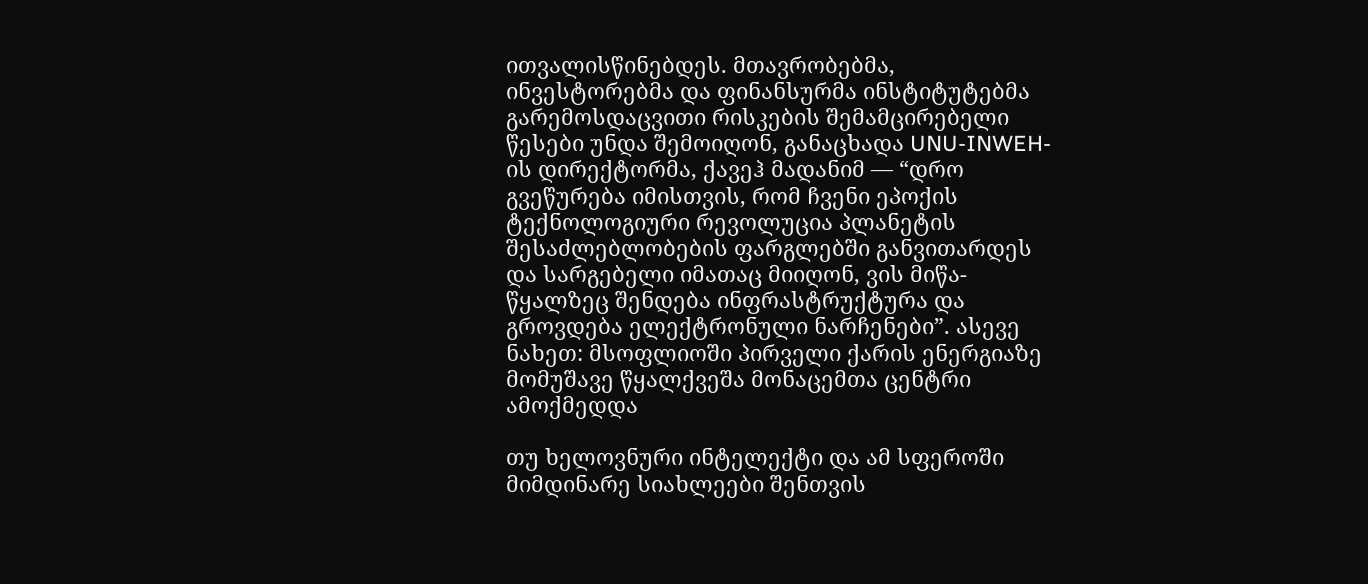ითვალისწინებდეს. მთავრობებმა, ინვესტორებმა და ფინანსურმა ინსტიტუტებმა გარემოსდაცვითი რისკების შემამცირებელი წესები უნდა შემოიღონ, განაცხადა UNU-INWEH-ის დირექტორმა, ქავეჰ მადანიმ — “დრო გვეწურება იმისთვის, რომ ჩვენი ეპოქის ტექნოლოგიური რევოლუცია პლანეტის შესაძლებლობების ფარგლებში განვითარდეს და სარგებელი იმათაც მიიღონ, ვის მიწა-წყალზეც შენდება ინფრასტრუქტურა და გროვდება ელექტრონული ნარჩენები”. ასევე ნახეთ: მსოფლიოში პირველი ქარის ენერგიაზე მომუშავე წყალქვეშა მონაცემთა ცენტრი ამოქმედდა

თუ ხელოვნური ინტელექტი და ამ სფეროში მიმდინარე სიახლეები შენთვის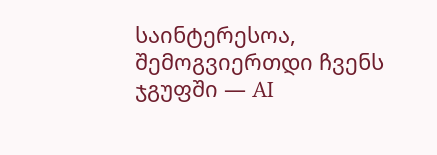საინტერესოა, შემოგვიერთდი ჩვენს ჯგუფში — AI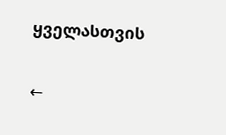ყველასთვის

←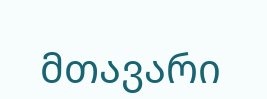მთავარი